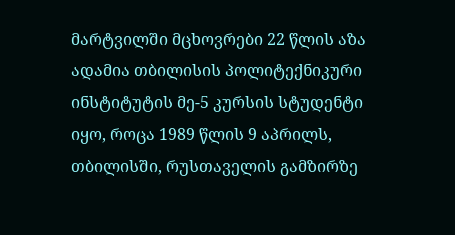მარტვილში მცხოვრები 22 წლის აზა ადამია თბილისის პოლიტექნიკური ინსტიტუტის მე-5 კურსის სტუდენტი იყო, როცა 1989 წლის 9 აპრილს, თბილისში, რუსთაველის გამზირზე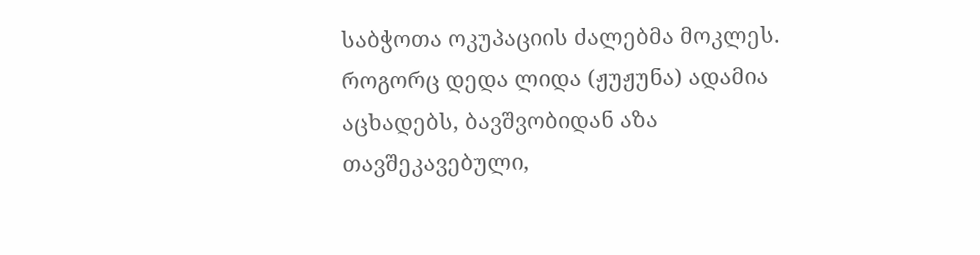საბჭოთა ოკუპაციის ძალებმა მოკლეს. როგორც დედა ლიდა (ჟუჟუნა) ადამია აცხადებს, ბავშვობიდან აზა თავშეკავებული,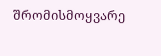შრომისმოყვარე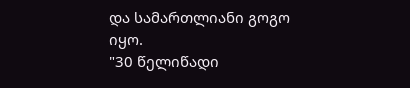და სამართლიანი გოგო იყო.
"30 წელიწადი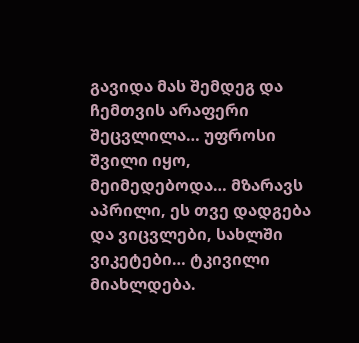გავიდა მას შემდეგ და ჩემთვის არაფერი შეცვლილა… უფროსი შვილი იყო, მეიმედებოდა… მზარავს აპრილი, ეს თვე დადგება და ვიცვლები, სახლში ვიკეტები… ტკივილი მიახლდება.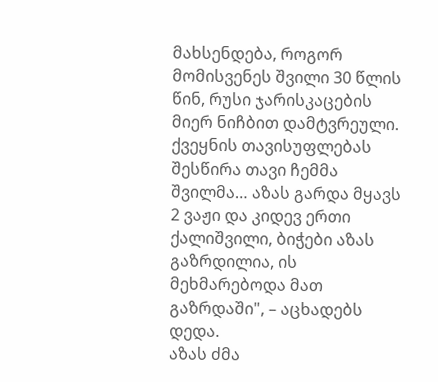მახსენდება, როგორ მომისვენეს შვილი 30 წლის წინ, რუსი ჯარისკაცების მიერ ნიჩბით დამტვრეული. ქვეყნის თავისუფლებას შესწირა თავი ჩემმა შვილმა… აზას გარდა მყავს 2 ვაჟი და კიდევ ერთი ქალიშვილი, ბიჭები აზას გაზრდილია, ის მეხმარებოდა მათ გაზრდაში", – აცხადებს დედა.
აზას ძმა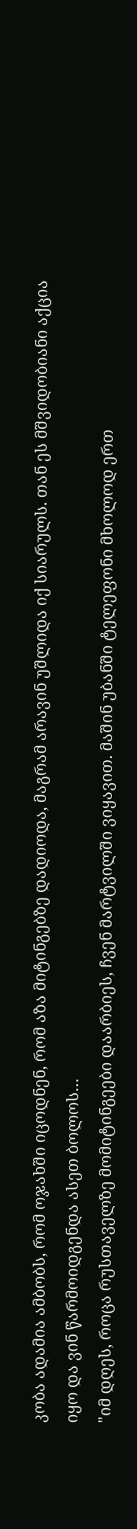კობა ადამია ამბობს, რომ ოჯახში იცოდნენ, რომ აზა მიტინგებზე დადიოდა, მაგრამ არავინ უშლიდა იქ სიარულს. თან ეს მშვიდობიანი აქცია იყო და ვინ წარმოიდგენდა ასეთ ბოლოს…
"იმ დღეს, როცა რუსთაველზე მომიტინგეები დაარბიეს, ჩვენ მარტვილში ვიყავით. მაშინ უბანში ტელეფონი მხოლოდ ერთ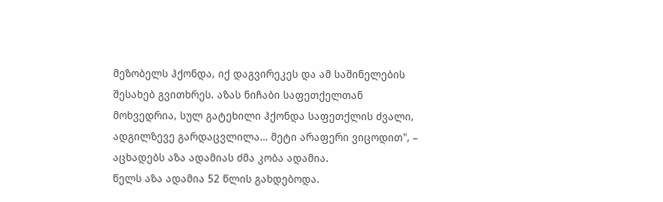მეზობელს ჰქონდა, იქ დაგვირეკეს და ამ საშინელების შესახებ გვითხრეს. აზას ნიჩაბი საფეთქელთან მოხვედრია, სულ გატეხილი ჰქონდა საფეთქლის ძვალი, ადგილზევე გარდაცვლილა… მეტი არაფერი ვიცოდით", – აცხადებს აზა ადამიას ძმა კობა ადამია.
წელს აზა ადამია 52 წლის გახდებოდა.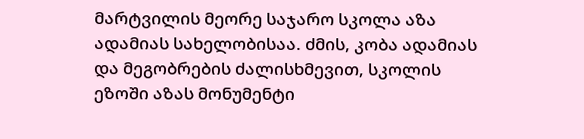მარტვილის მეორე საჯარო სკოლა აზა ადამიას სახელობისაა. ძმის, კობა ადამიას და მეგობრების ძალისხმევით, სკოლის ეზოში აზას მონუმენტი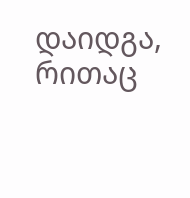დაიდგა, რითაც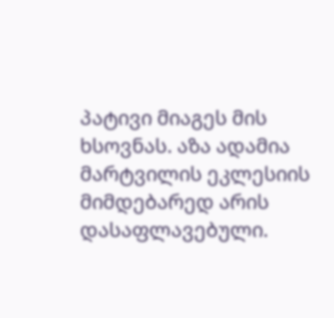პატივი მიაგეს მის ხსოვნას. აზა ადამია მარტვილის ეკლესიის მიმდებარედ არის დასაფლავებული.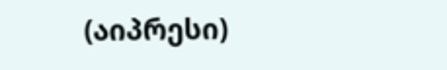(აიპრესი)